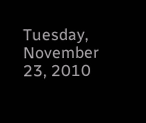Tuesday, November 23, 2010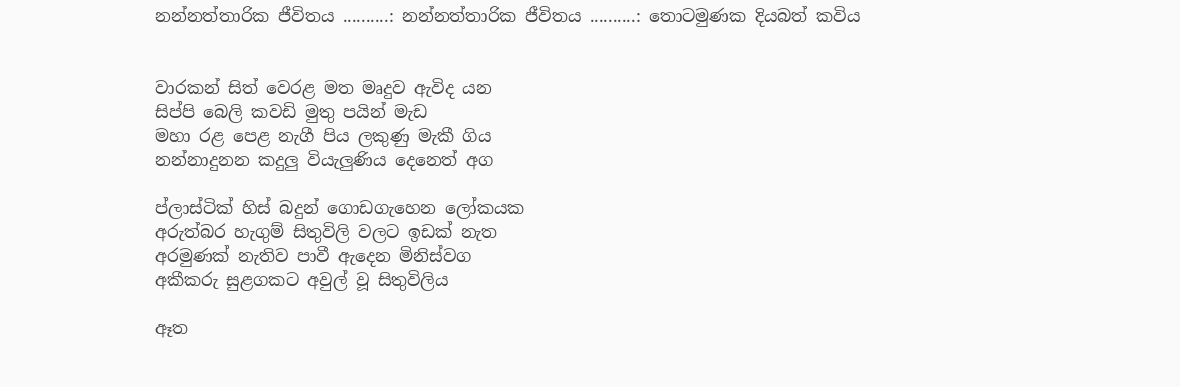නන්නත්තාරික ජීවිතය ..........: නන්නත්තාරික ජීවිතය ..........: තොටමුණක දියබත් කවිය


වාරකන් සිත් වෙරළ මත මෘදුව ඇවිද යන
සිප්පි බෙලි කවඩි මුතු පයින් මැඩ
මහා රළ පෙළ නැගී පිය ලකුණු මැකී ගිය
නන්නාදුනන කදුලු වියැලුණිය දෙනෙත් අග

ප්ලාස්ටික් හිස් බදුන් ගොඩගැහෙන ලෝකයක
අරුත්බර හැගුම් සිතුවිලි වලට ඉඩක් නැත
අරමුණක් නැතිව පාවී ඇදෙන මිනිස්වග
අකීකරු සුළගකට අවුල් වූ සිතුවිලිය

ඈත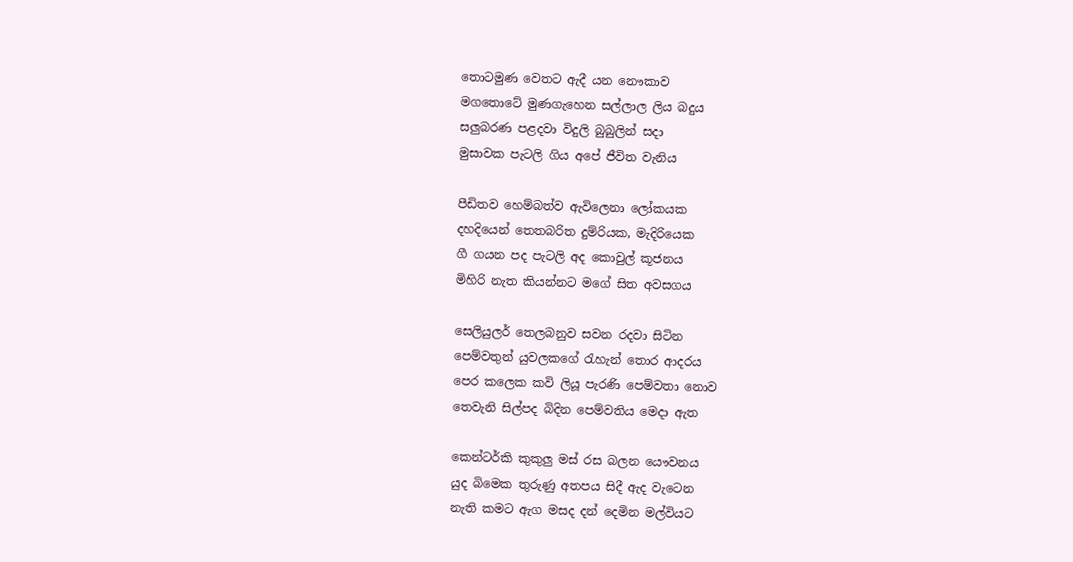තොටමුණ වෙතට ඇදී යන නෞකාව
මගතොටේ මුණගැහෙන සල්ලාල ලිය බදුය
සලුබරණ පළදවා විදුලි බුබුලින් සදා
මුසාවක පැටලි ගිය අපේ ජීවිත වැනිය

පීඩිතව හෙම්බත්ව ඇවිලෙනා ලෝකයක
දහදියෙන් තෙතබරිත දුම්රියක, මැදිරියෙක
ගී ගයන පද පැටලි අද කොවුල් කූජනය
මිහිරි නැත කියන්නට මගේ සිත අවසගය

සෙලියුලර් තෙලබනුව සවන රදවා සිටින
පෙම්වතුන් යුවලකගේ රැහැන් තොර ආදරය
පෙර කලෙක කවි ලියූ පැරණි පෙම්වතා නොව
තෙවැනි සිල්පද බිදින පෙම්වතිය මෙදා ඇත

කෙන්ටර්කි කුකුලු මස් රස බලන යෞවනය
යුද බිමෙක තුරුණු අතපය සිදී ඇද වැටෙන
නැති කමට ඇග මසද දන් දෙමින මල්වියට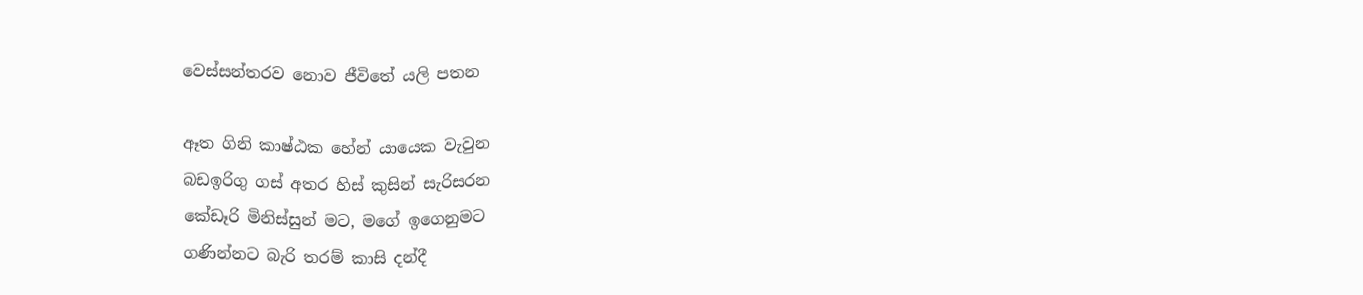වෙස්සන්තරව නොව ජීවිතේ යලි පතන

ඈත ගිනි කාෂ්ඨක හේන් යායෙක වැවුන
බඩඉරිගු ගස් අතර හිස් කුසින් සැරිසරන
කේඩෑරි මිනිස්සුන් මට, මගේ ඉගෙනුමට
ගණින්නට බැරි තරම් කාසි දන්දී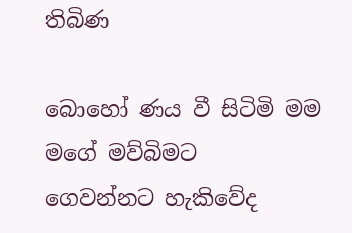තිබිණ

බොහෝ ණය වී සිටිමි මම මගේ මව්බිමට
ගෙවන්නට හැකිවේද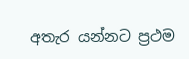අතැර යන්නට ප්‍රථම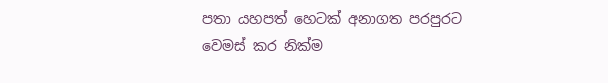පතා යහපත් හෙටක් අනාගත පරපුරට
වෙමස් කර නික්ම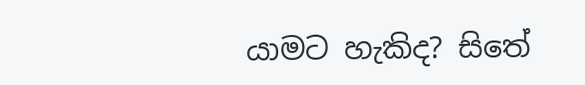යාමට හැකිද? සිතේ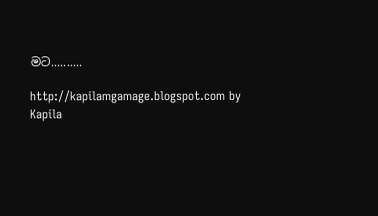මට..........

http://kapilamgamage.blogspot.com by Kapila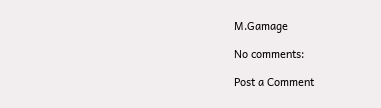M.Gamage

No comments:

Post a Comment